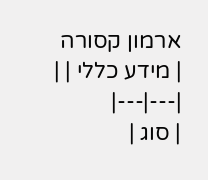ארמון קסורה
| מידע כללי | |
|---|---|
| סוג |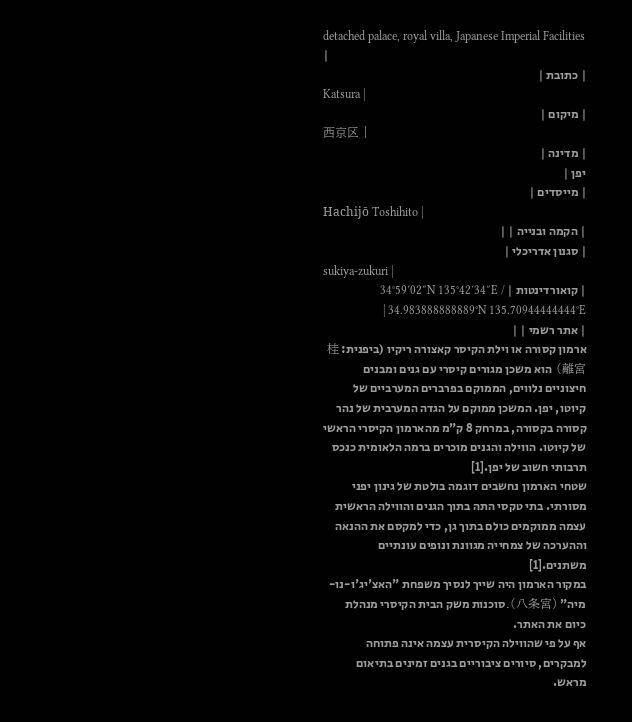detached palace, royal villa, Japanese Imperial Facilities |
| כתובת |
Katsura |
| מיקום |
西京区 |
| מדינה |
יפן |
| מייסדים |
Hachijō Toshihito |
| הקמה ובנייה | |
| סגנון אדריכלי |
sukiya-zukuri |
| קואורדינטות | 34°59′02″N 135°42′34″E / 34.983888888889°N 135.70944444444°E |
| אתר רשמי | |
ארמון קסורה או וילת הקיסר קאצורה ריקיו (ביפנית: 桂離宮) הוא משכן מגורים קיסרי עם גנים ומבנים חיצוניים נלווים, הממוקם בפרברים המערביים של קיוטו, יפן. המשכן ממוקם על הגדה המערבית של נהר קסורה בקסורה, במרחק 8 ק"מ מהארמון הקיסרי הראשי של קיוטו. הווילה והגנים מוכרים ברמה הלאומית כנכס תרבותי חשוב של יפן.[1]
שטחי הארמון נחשבים דוגמה בולטת של גינון יפני מסורתי. בתי טקסי התה בתוך הגנים והווילה הראשית עצמה ממוקמים כולם בתוך גן, כדי למקסם את ההנאה וההערכה של צמחייה מגוונת ונופים עונתיים משתנים.[1]
במקור הארמון היה שייך לנסיך משפחת "האצ'יג'ו-נו-מיה" (八条宮).סוכנות משק הבית הקיסרי מנהלת כיום את האתר.
אף על פי שהווילה הקיסרית עצמה אינה פתוחה למבקרים, סיורים ציבוריים בגנים זמינים בתיאום מראש.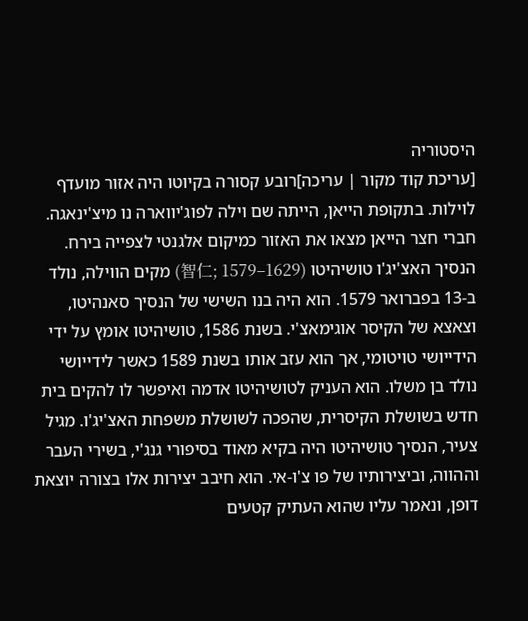היסטוריה
[עריכת קוד מקור | עריכה]רובע קסורה בקיוטו היה אזור מועדף לוילות. בתקופת הייאן, הייתה שם וילה לפוג'יווארה נו מיצ'ינאגה. חברי חצר הייאן מצאו את האזור כמיקום אלגנטי לצפייה בירח.
הנסיך האצ'יג'ו טושיהיטו (智仁; 1579–1629) מקים הווילה, נולד ב-13 בפברואר 1579. הוא היה בנו השישי של הנסיך סאנהיטו, וצאצא של הקיסר אוגימאצ'י. בשנת 1586, טושיהיטו אומץ על ידי הידייושי טויטומי, אך הוא עזב אותו בשנת 1589 כאשר לידייושי נולד בן משלו. הוא העניק לטושיהיטו אדמה ואיפשר לו להקים בית חדש בשושלת הקיסרית, שהפכה לשושלת משפחת האצ'יג'ו. מגיל צעיר, הנסיך טושיהיטו היה בקיא מאוד בסיפורי גנג'י, בשירי העבר וההווה, וביצירותיו של פו צ'ו-אי. הוא חיבב יצירות אלו בצורה יוצאת דופן, ונאמר עליו שהוא העתיק קטעים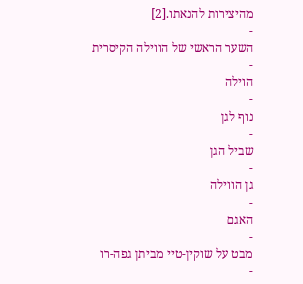מהיצירות להנאתו.[2]
-
השער הראשי של הווילה הקיסרית
-
הוילה
-
נוף לגן
-
שביל הגן
-
גן הווילה
-
האגם
-
מבט על שוקין-טיי מביתן גפה-רו
-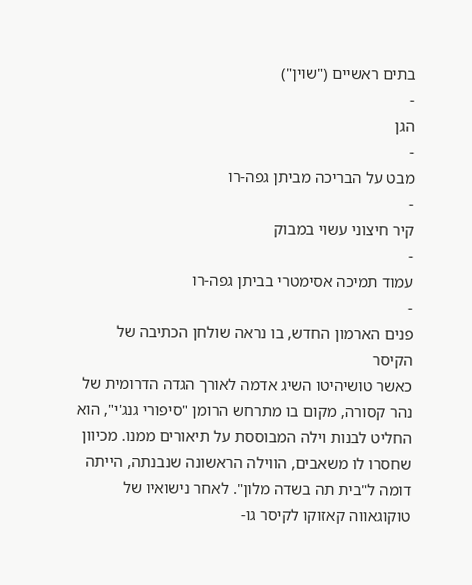בתים ראשיים ("שוין")
-
הגן
-
מבט על הבריכה מביתן גפה-רו
-
קיר חיצוני עשוי במבוק
-
עמוד תמיכה אסימטרי בביתן גפה-רו
-
פנים הארמון החדש, בו נראה שולחן הכתיבה של הקיסר
כאשר טושיהיטו השיג אדמה לאורך הגדה הדרומית של נהר קסורה, מקום בו מתרחש הרומן "סיפורי גנג'י", הוא החליט לבנות וילה המבוססת על תיאורים ממנו. מכיוון שחסרו לו משאבים, הווילה הראשונה שנבנתה, הייתה דומה ל"בית תה בשדה מלון". לאחר נישואיו של טוקוגאווה קאזוקו לקיסר גו-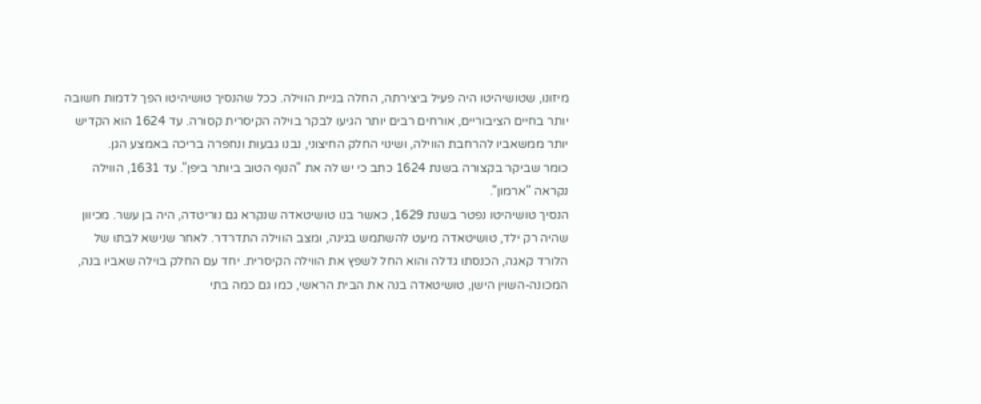מיזונו, שטושיהיטו היה פעיל ביצירתה, החלה בניית הווילה. ככל שהנסיך טושיהיטו הפך לדמות חשובה יותר בחיים הציבוריים, אורחים רבים יותר הגיעו לבקר בוילה הקיסרית קסורה. עד 1624 הוא הקדיש יותר ממשאביו להרחבת הווילה, ושינוי החלק החיצוני, נבנו גבעות ונחפרה בריכה באמצע הגן.
כומר שביקר בקצורה בשנת 1624 כתב כי יש לה את "הנוף הטוב ביותר ביפן". עד 1631, הווילה נקראה "ארמון".
הנסיך טושיהיטו נפטר בשנת 1629, כאשר בנו טושיטאדה שנקרא גם נוריטדה, היה בן עשר. מכיוון שהיה רק ילד, טושיטאדה מיעט להשתמש בגינה, ומצב הווילה התדרדר. לאחר שנישא לבתו של הלורד קאגה, הכנסתו גדלה והוא החל לשפץ את הווילה הקיסרית. יחד עם החלק בוילה שאביו בנה, המכונה-השוין הישן, טושיטאדה בנה את הבית הראשי, כמו גם כמה בתי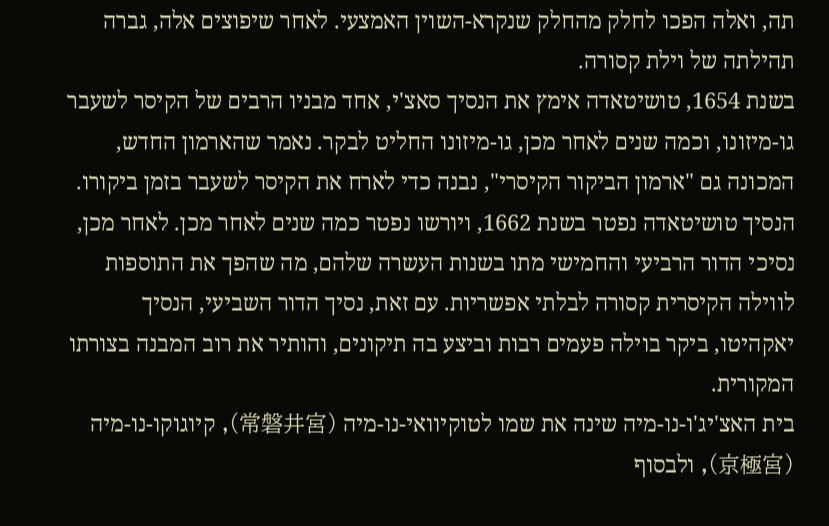תה, ואלה הפכו לחלק מהחלק שנקרא-השוין האמצעי. לאחר שיפוצים אלה, גברה תהילתה של וילת קסורה.
בשנת 1654, טושיטאדה אימץ את הנסיך סאצ'י, אחד מבניו הרבים של הקיסר לשעבר גו-מיזונו, וכמה שנים לאחר מכן, גו-מיזונו החליט לבקר. נאמר שהארמון החדש, המכונה גם "ארמון הביקור הקיסרי", נבנה כדי לארח את הקיסר לשעבר בזמן ביקורו. הנסיך טושיטאדה נפטר בשנת 1662, ויורשו נפטר כמה שנים לאחר מכן. לאחר מכן, נסיכי הדור הרביעי והחמישי מתו בשנות העשרה שלהם, מה שהפך את התוספות לווילה הקיסרית קסורה לבלתי אפשריות. עם זאת, נסיך הדור השביעי, הנסיך יאקהיטו, ביקר בוילה פעמים רבות וביצע בה תיקונים, והותיר את רוב המבנה בצורתו המקורית.
בית האצ'יג'ו-נו-מיה שינה את שמו לטוקיוואי-נו-מיה (常磐井宮), קיוגוקו-נו-מיה (京極宮), ולבסוף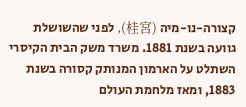קצורה-נו-מיה (桂宮), לפני שהשושלת גוועה בשנת 1881. משרד משק הבית הקיסרי השתלט על הארמון המנותק קסורה בשנת 1883, ומאז מלחמת העולם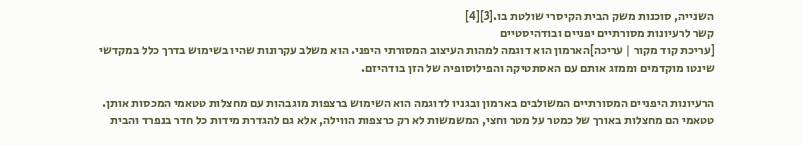השנייה, סוכנות משק הבית הקיסרי שולטת בו.[3][4]
קשר לרעיונות מסורתיים יפניים ובודהיסטיים
[עריכת קוד מקור | עריכה]הארמון הוא דוגמה למהות העיצוב המסורתי היפני. הוא משלב עקרונות שהיו בשימוש בדרך כלל במקדשי שינטו מוקדמים וממזג אותם עם האסתטיקה והפילוסופיה של הזן בודהיזם.

הרעיונות היפניים המסורתיים המשולבים בארמון ובגניו לדוגמה הוא השימוש ברצפות מוגבהות עם מחצלות טטאמי המכסות אותן. טטאמי הם מחצלות באורך של כמטר על מטר וחצי, המשמשות לא רק כרצפות הווילה, אלא גם להגדרת מידות כל חדר בנפרד והבית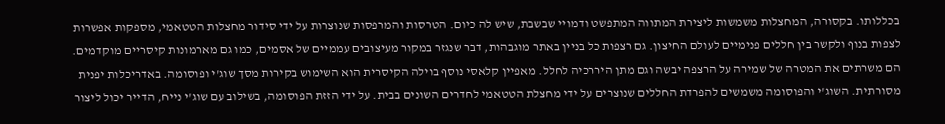בכללותו. בקסורה, המחצלות משמשות ליצירת המתווה המתפשט ודמויי שבשבת, שיש לה כיום. הטרסות והמרפסות שנוצרות על ידי סידור מחצלות הטטאמי, מספקות אפשרות לצפות בנוף ולקשר בין חללים פנימיים לעולם החיצון. גם רצפות כל בניין באתר מוגבהות, דבר שנגזר במקור מעיצובים עממיים של אסמים, כמו גם מארמונות קיסריים מוקדמים. הם משרתים את המטרה של שמירה על הרצפה יבשה וגם מתן היררכיה לחלל. מאפיין קלאסי נוסף בוילה הקיסרית הוא השימוש בקירות מסך שוג'י ופוסומה. באדריכלות יפנית מסורתית. השוג'י והפוסומה משמשים להפרדת החללים שנוצרים על ידי מחצלת הטטאמי לחדרים השונים בבית. על ידי הזזת הפוסומה, בשילוב עם שוג'י נייח, הדייר יכול ליצור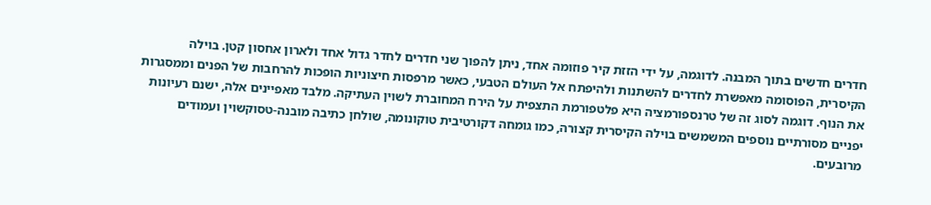חדרים חדשים בתוך המבנה. לדוגמה, על ידי הזזת קיר פוזומה אחד, ניתן להפוך שני חדרים לחדר גדול אחד ולארון אחסון קטן. בוילה הקיסרית, הפוסומה מאפשרת לחדרים להשתנות ולהיפתח אל העולם הטבעי, כאשר מרפסות חיצוניות הופכות להרחבות של הפנים וממסגרות את הנוף. דוגמה לסוג זה של טרנספורמציה היא פלטפורמת התצפית על הירח המחוברת לשוין העתיקה. מלבד מאפיינים אלה, ישנם רעיונות יפניים מסורתיים נוספים המשמשים בוילה הקיסרית קצורה, כמו גומחה דקורטיבית טוקונומה, שולחן כתיבה מובנה-טסוקשוין ועמודים מרובעים.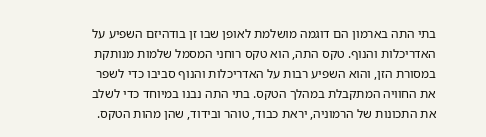בתי התה בארמון הם דוגמה מושלמת לאופן שבו זן בודהיזם השפיע על האדריכלות והנוף. טקס התה, הוא טקס רוחני המסמל שלמות מנותקת במסורת הזן, והוא השפיע רבות על האדריכלות והנוף סביבו כדי לשפר את החוויה המתקבלת במהלך הטקס. בתי התה נבנו במיוחד כדי לשלב את התכונות של הרמוניה, יראת כבוד, טוהר ובידוד, שהן מהות הטקס.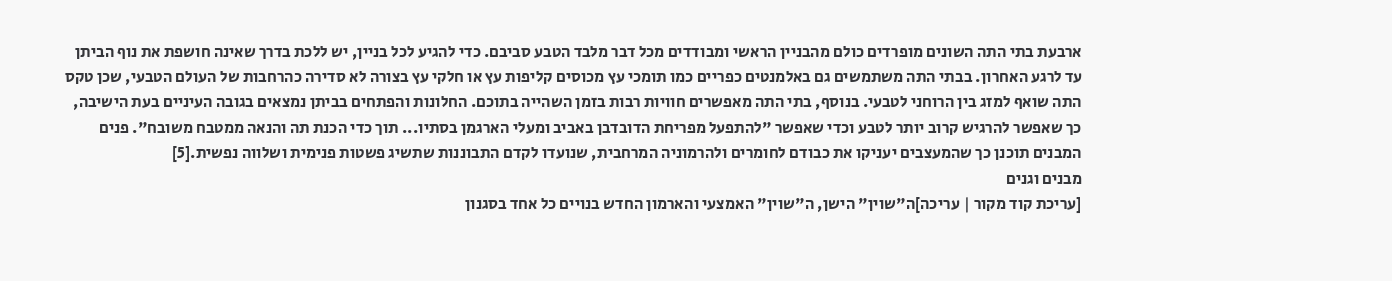ארבעת בתי התה השונים מופרדים כולם מהבניין הראשי ומבודדים מכל דבר מלבד הטבע סביבם. כדי להגיע לכל בניין, יש ללכת בדרך שאינה חושפת את נוף הביתן עד לרגע האחרון. בבתי התה משתמשים גם באלמנטים כפריים כמו תומכי עץ מכוסים קליפות עץ או חלקי עץ בצורה לא סדירה כהרחבות של העולם הטבעי, שכן טקס התה שואף למזג בין הרוחני לטבעי. בנוסף, בתי התה מאפשרים חוויות רבות בזמן השהייה בתוכם. החלונות והפתחים בביתן נמצאים בגובה העיניים בעת הישיבה, כך שאפשר להרגיש קרוב יותר לטבע וכדי שאפשר "להתפעל מפריחת הדובדבן באביב ומעלי הארגמן בסתיו... תוך כדי הכנת תה והנאה ממטבח משובח". פנים המבנים תוכנן כך שהמעצבים יעניקו את כבודם לחומרים ולהרמוניה המרחבית, שנועדו לקדם התבוננות שתשיג פשטות פנימית ושלווה נפשית.[5]
מבנים וגנים
[עריכת קוד מקור | עריכה]ה"שוין" הישן, ה"שוין" האמצעי והארמון החדש בנויים כל אחד בסגנון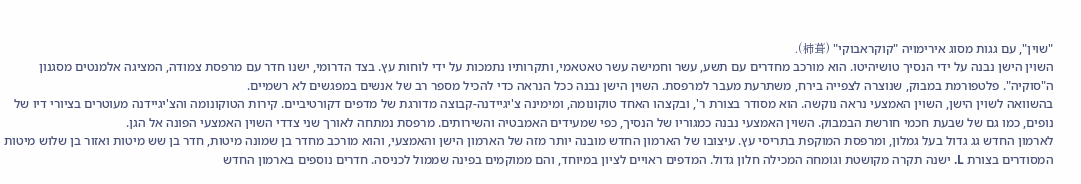"שוין", עם גגות מסוג אירימויה "קוקראבוקי" (柿葺).
השוין הישן נבנה על ידי הנסיך טושיהיטו. הוא מורכב מחדרים עם תשע, עשר וחמישה עשר טאטאמי, ותקרותיו נתמכות על ידי לוחות עץ. בצד הדרומי, ישנו חדר עם מרפסת צמודה, המציגה אלמנטים מסגנון ה"סוקיה". פלטפורמת במבוק, שנוצרה לצפייה בירח, משתרעת מעבר למרפסת. השוין הישן נבנה ככל הנראה כדי להכיל מספר רב של אנשים במפגשים לא רשמיים.
בהשוואה לשוין הישן, השוין האמצעי נראה נוקשה. הוא מסודר בצורת ר', ובקצהו האחד טוקונומה, ומימינה צ'יגיידנה-קבוצה מדורגת של מדפים דקורטיביים. קירות הטוקונומה והצ'יגיידנה מעוטרים בציורי דיו של נופים, כמו גם של שבעת חכמי חורשת הבמבוק. השוין האמצעי נבנה כמגוריו של הנסיך, כפי שמעידים האמבטיה והשירותים. מרפסת נמתחה לאורך שני צדדי השוין האמצעי הפונה אל הגן.
לארמון החדש גג גדול בעל גמלון, ומרפסת המוקפת בתריסי עץ. עיצובו של הארמון החדש מובנה יותר מזה של הארמון הישן והאמצעי, והוא מורכב מחדר בן שמונה מיטות, חדר בן שש מיטות ואזור בן שלוש מיטות המסודרים בצורת L. ישנה תקרה מקושטת וגומחה המכילה חלון גדול. המדפים ראויים לציון במיוחד, והם ממוקמים בפינה שממול לכניסה. חדרים נוספים בארמון החדש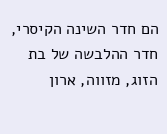הם חדר השינה הקיסרי, חדר ההלבשה של בת הזוג, מזווה, ארון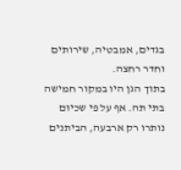בגדים, אמבטיה, שירותים וחדר רחצה.
בתוך הגן היו במקור חמישה בתי תה. אף על פי שכיום נותרו רק ארבעה, הביתנים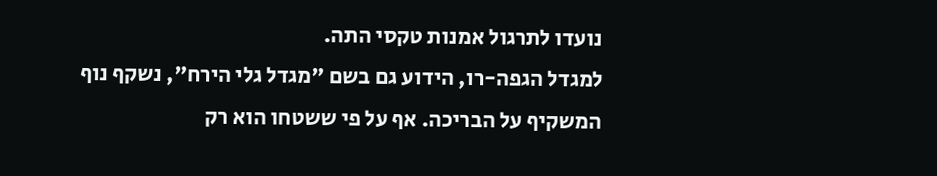נועדו לתרגול אמנות טקסי התה.
למגדל הגפה-רו, הידוע גם בשם "מגדל גלי הירח", נשקף נוף המשקיף על הבריכה. אף על פי ששטחו הוא רק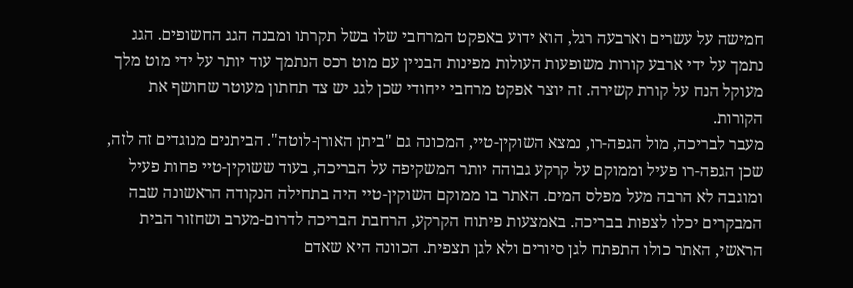חמישה על עשרים וארבעה רגל, הוא ידוע באפקט המרחבי שלו בשל תקרתו ומבנה הגג החשופים. הגג נתמך על ידי ארבע קורות משופעות העולות מפינות הבניין עם מוט רכס הנתמך עוד יותר על ידי מוט מלך מעוקל הנח על קורת קשירה. זה יוצר אפקט מרחבי ייחודי שכן לגג יש צד תחתון מעוטר שחושף את הקורות.
מעבר לבריכה, מול הגפה-רו, נמצא השוקין-טיי, המכונה גם "ביתן האורן-לוטה". הביתנים מנוגדים זה לזה, שכן הגפה-רו פעיל וממוקם על קרקע גבוהה יותר המשקיפה על הבריכה, בעוד ששוקין-טיי פחות פעיל ומוגבה לא הרבה מעל מפלס המים. האתר בו ממוקם השוקין-טיי היה בתחילה הנקודה הראשונה שבה המבקרים יכלו לצפות בבריכה. באמצעות פיתוח הקרקע, הרחבת הבריכה לדרום-מערב ושחזור הבית הראשי, האתר כולו התפתח לגן סיורים ולא לגן תצפית. הכוונה היא שאדם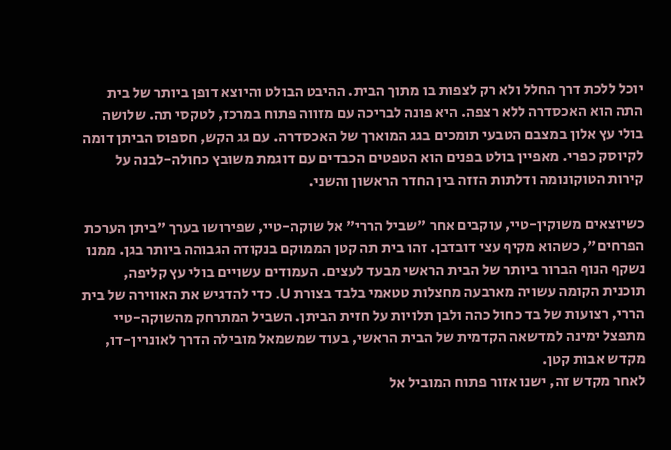יוכל ללכת דרך החלל ולא רק לצפות בו מתוך הבית. ההיבט הבולט והיוצא דופן ביותר של בית התה הוא האכסדרה ללא רצפה. היא פונה לבריכה עם מזווה פתוח במרכז, לטקסי תה. שלושה בולי עץ אלון במצבם הטבעי תומכים בגג המוארך של האכסדרה. עם גג הקש, חספוס הביתן דומה לקיוסק כפרי. מאפיין בולט בפנים הוא הטפטים הכבדים עם דוגמת משובץ כחולה-לבנה על קירות הטוקונומה ודלתות הזזה בין החדר הראשון והשני.

כשיוצאים משוקין-טיי, עוקבים אחר "שביל הררי" אל שוקה-טיי, שפירושו בערך "ביתן הערכת הפרחים", כשהוא מקיף עצי דובדבן. זהו בית תה קטן הממוקם בנקודה הגבוהה ביותר בגן. ממנו נשקף הנוף הברור ביותר של הבית הראשי מבעד לעצים. העמודים עשויים בולי עץ קליפה, תוכנית הקומה עשויה מארבעה מחצלות טטאמי בלבד בצורת U. כדי להדגיש את האווירה של בית הררי, רצועות של בד כחול כהה ולבן תלויות על חזית הביתן. השביל המתרחק מהשוקה-טיי מתפצל ימינה למדשאה הקדמית של הבית הראשי, בעוד שמשמאל מובילה הדרך לאונרין-דו, מקדש אבות קטן.
לאחר מקדש זה, ישנו אזור פתוח המוביל אל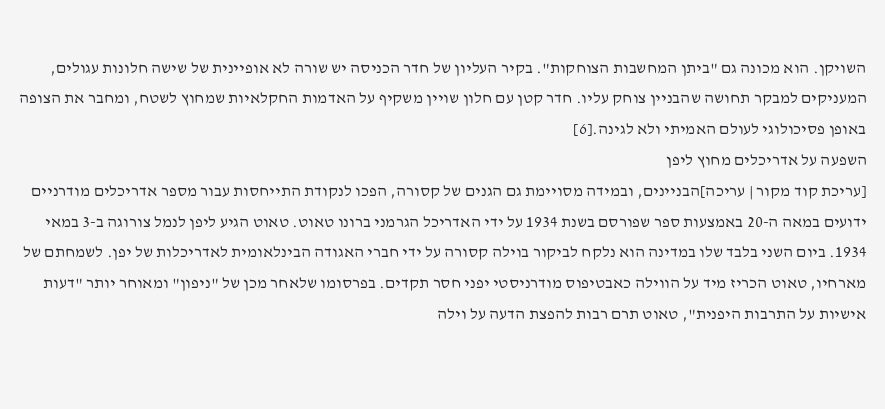השויקן. הוא מכונה גם "ביתן המחשבות הצוחקות". בקיר העליון של חדר הכניסה יש שורה לא אופיינית של שישה חלונות עגולים, המעניקים למבקר תחושה שהבניין צוחק עליו. חדר קטן עם חלון שויין משקיף על האדמות החקלאיות שמחוץ לשטח, ומחבר את הצופה באופן פסיכולוגי לעולם האמיתי ולא לגינה.[6]
השפעה על אדריכלים מחוץ ליפן
[עריכת קוד מקור | עריכה]הבניינים, ובמידה מסויימת גם הגנים של קסורה, הפכו לנקודת התייחסות עבור מספר אדריכלים מודרניים ידועים במאה ה-20 באמצעות ספר שפורסם בשנת 1934 על ידי האדריכל הגרמני ברונו טאוט. טאוט הגיע ליפן לנמל צורוגה ב-3 במאי 1934. ביום השני בלבד שלו במדינה הוא נלקח לביקור בוילה קסורה על ידי חברי האגודה הבינלאומית לאדריכלות של יפן. לשמחתם של מארחיו, טאוט הכריז מיד על הווילה כאבטיפוס מודרניסטי יפני חסר תקדים. בפרסומו שלאחר מכן של "ניפון" ומאוחר יותר "דעות אישיות על התרבות היפנית", טאוט תרם רבות להפצת הדעה על וילה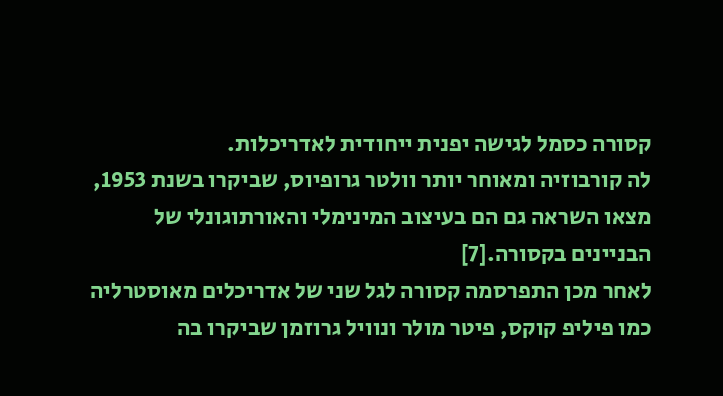קסורה כסמל לגישה יפנית ייחודית לאדריכלות.
לה קורבוזיה ומאוחר יותר וולטר גרופיוס, שביקרו בשנת 1953, מצאו השראה גם הם בעיצוב המינימלי והאורתוגונלי של הבניינים בקסורה.[7]
לאחר מכן התפרסמה קסורה לגל שני של אדריכלים מאוסטרליה כמו פיליפ קוקס, פיטר מולר ונוויל גרוזמן שביקרו בה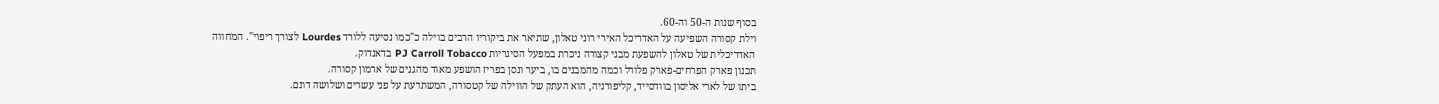בסוף שנות ה-50 וה-60.
וילת קסורה השפיעה על האדריכל האירי רוני טאלון, שתיאר את ביקוריו הרבים בוילה כ"כמו נסיעה ללורד Lourdes לצורך ריפוי". המחווה האדריכלית של טאלון להשפעת מבני קצורה ניכרת במפעל הסיגריות PJ Carroll Tobacco בדאנדוק.
תכנון פארק הפרחים-פארק פלורל וכמה מהמבנים בו, ביער ונסן בפריז הושפע מאוד מהגנים של ארמון קסורה.
ביתו של לארי אליסון בוודסייד, קליפורניה, הוא העתק של הווילה של קטסורה, המשתרעת על פני עשרים ושלושה דונם.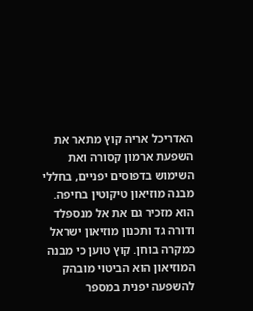האדריכל אריה קוץ מתאר את השפעת ארמון קסורה ואת השימוש בדפוסים יפניים, בחללי מבנה מוזיאון טיקוטין בחיפה. הוא מזכיר גם את אל מנספלד ודורה גד ותכנון מוזיאון ישראל כמקרה בוחן. קוץ טוען כי מבנה המוזיאון הוא הביטוי מובהק להשפעה יפנית במספר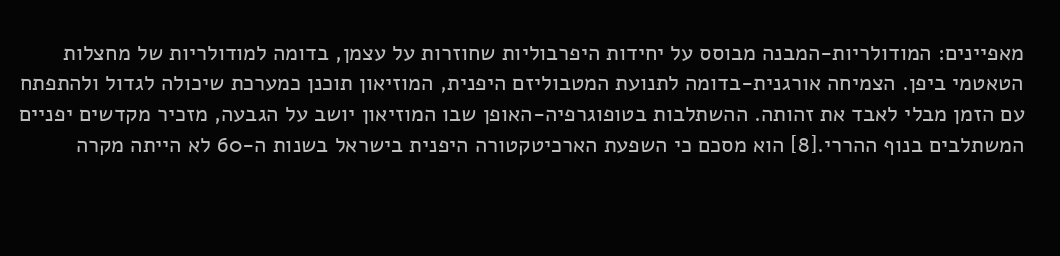מאפיינים: המודולריות-המבנה מבוסס על יחידות היפרבוליות שחוזרות על עצמן, בדומה למודולריות של מחצלות הטאטמי ביפן. הצמיחה אורגנית-בדומה לתנועת המטבוליזם היפנית, המוזיאון תוכנן כמערכת שיכולה לגדול ולהתפתח עם הזמן מבלי לאבד את זהותה. ההשתלבות בטופוגרפיה-האופן שבו המוזיאון יושב על הגבעה, מזכיר מקדשים יפניים המשתלבים בנוף ההררי.[8] הוא מסכם כי השפעת הארכיטקטורה היפנית בישראל בשנות ה-60 לא הייתה מקרה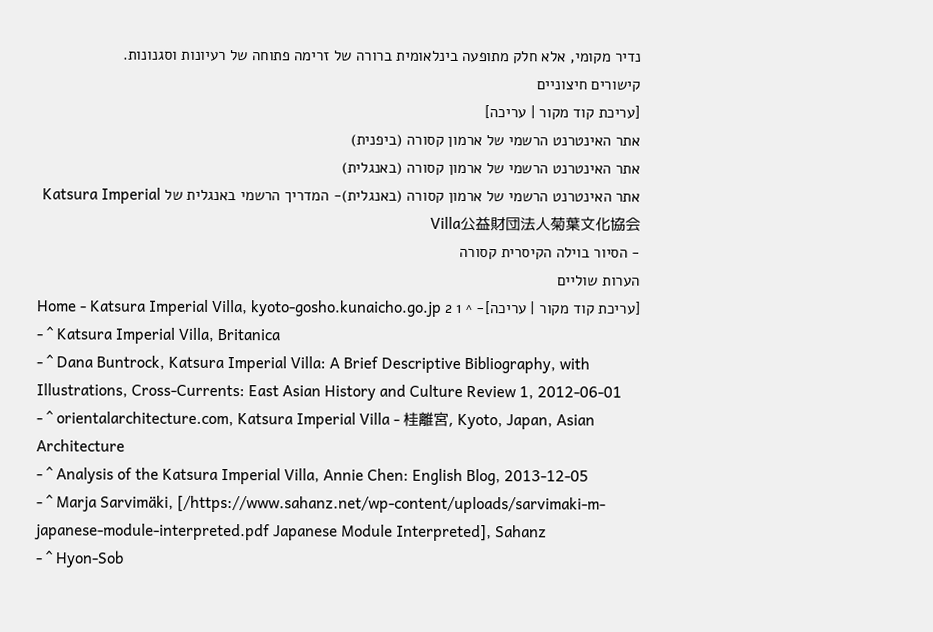נדיר מקומי, אלא חלק מתופעה בינלאומית ברורה של זרימה פתוחה של רעיונות וסגנונות.
קישורים חיצוניים
[עריכת קוד מקור | עריכה]
אתר האינטרנט הרשמי של ארמון קסורה (ביפנית)
אתר האינטרנט הרשמי של ארמון קסורה (באנגלית)
אתר האינטרנט הרשמי של ארמון קסורה (באנגלית)- המדריך הרשמי באנגלית של Katsura Imperial Villa公益財団法人菊葉文化協会
- הסיור בוילה הקיסרית קסורה
הערות שוליים
[עריכת קוד מקור | עריכה]- ^ 1 2 Home - Katsura Imperial Villa, kyoto-gosho.kunaicho.go.jp
- ^ Katsura Imperial Villa, Britanica
- ^ Dana Buntrock, Katsura Imperial Villa: A Brief Descriptive Bibliography, with Illustrations, Cross-Currents: East Asian History and Culture Review 1, 2012-06-01
- ^ orientalarchitecture.com, Katsura Imperial Villa - 桂離宮, Kyoto, Japan, Asian Architecture
- ^ Analysis of the Katsura Imperial Villa, Annie Chen: English Blog, 2013-12-05
- ^ Marja Sarvimäki, [/https://www.sahanz.net/wp-content/uploads/sarvimaki-m-japanese-module-interpreted.pdf Japanese Module Interpreted], Sahanz
- ^ Hyon-Sob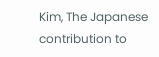Kim, The Japanese contribution to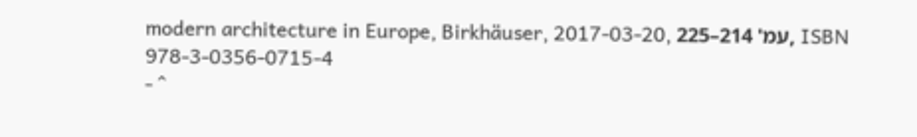modern architecture in Europe, Birkhäuser, 2017-03-20, עמ' 214–225, ISBN 978-3-0356-0715-4
- ^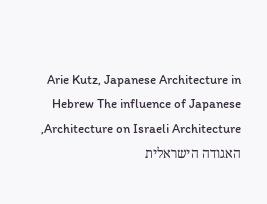Arie Kutz, Japanese Architecture in Hebrew The influence of Japanese Architecture on Israeli Architecture, האגודה הישראלית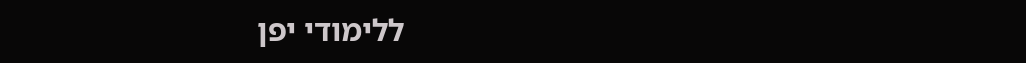ללימודי יפן